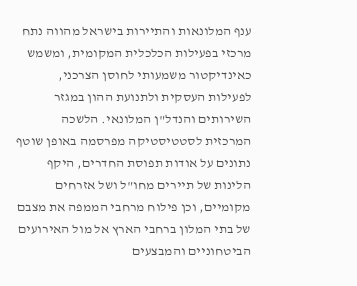ענף המלונאות והתיירות בישראל מהווה נתח מרכזי בפעילות הכלכלית המקומית, ומשמש כאינדיקטור משמעותי לחוסן הצרכני, לפעילות העסקית ולתנועת ההון במגזר השירותים והנדל"ן המלונאי. הלשכה המרכזית לסטטיסטיקה מפרסמה באופן שוטף נתונים על אודות תפוסת החדרים, היקף הלינות של תיירים מחו"ל ושל אזרחים מקומיים, וכן פילוח מרחבי הממפה את מצבם של בתי המלון ברחבי הארץ אל מול האירועים הביטחוניים והמבצעים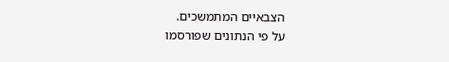הצבאיים המתמשכים.
על פי הנתונים שפורסמו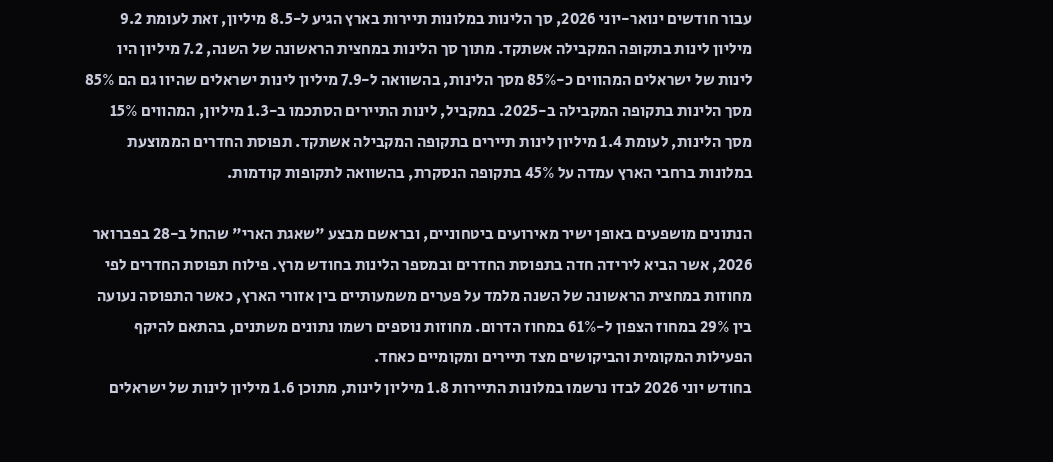עבור חודשים ינואר-יוני 2026, סך הלינות במלונות תיירות בארץ הגיע ל-8.5 מיליון, זאת לעומת 9.2 מיליון לינות בתקופה המקבילה אשתקד. מתוך סך הלינות במחצית הראשונה של השנה, 7.2 מיליון היו לינות של ישראלים המהווים כ-85% מסך הלינות, בהשוואה ל-7.9 מיליון לינות ישראלים שהיוו גם הם 85% מסך הלינות בתקופה המקבילה ב-2025. במקביל, לינות התיירים הסתכמו ב-1.3 מיליון, המהווים 15% מסך הלינות, לעומת 1.4 מיליון לינות תיירים בתקופה המקבילה אשתקד. תפוסת החדרים הממוצעת במלונות ברחבי הארץ עמדה על 45% בתקופה הנסקרת, בהשוואה לתקופות קודמות.

הנתונים מושפעים באופן ישיר מאירועים ביטחוניים, ובראשם מבצע "שאגת הארי" שהחל ב-28 בפברואר 2026, אשר הביא לירידה חדה בתפוסת החדרים ובמספר הלינות בחודש מרץ. פילוח תפוסת החדרים לפי מחוזות במחצית הראשונה של השנה מלמד על פערים משמעותיים בין אזורי הארץ, כאשר התפוסה נעועה בין 29% במחוז הצפון ל-61% במחוז הדרום. מחוזות נוספים רשמו נתונים משתנים, בהתאם להיקף הפעילות המקומית והביקושים מצד תיירים ומקומיים כאחד.
בחודש יוני 2026 לבדו נרשמו במלונות התיירות 1.8 מיליון לינות, מתוכן 1.6 מיליון לינות של ישראלים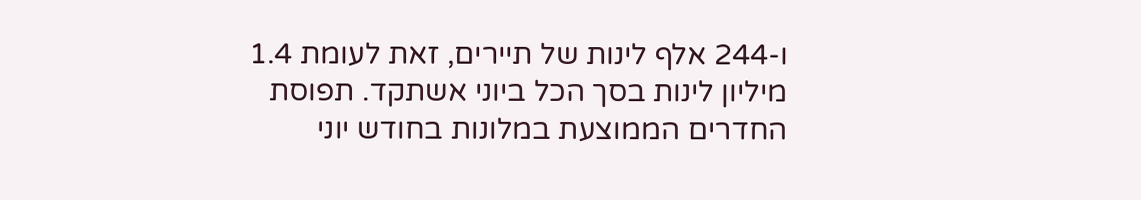ו-244 אלף לינות של תיירים, זאת לעומת 1.4 מיליון לינות בסך הכל ביוני אשתקד. תפוסת החדרים הממוצעת במלונות בחודש יוני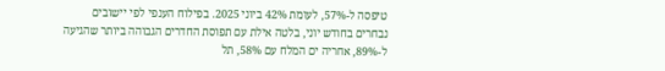טיפסה ל-57%, לעומת 42% ביוני 2025. בפילוח הענפי לפי יישובים נבחרים בחודש יוני, בלטה אילת עם תפוסת החדרים הגבוהה ביותר שהגיעה ל-89%, אחריה ים המלח עם 58%, תל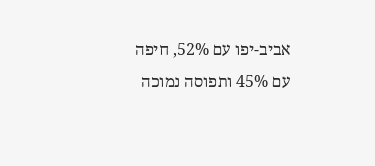אביב-יפו עם 52%, חיפה עם 45% ותפוסה נמוכה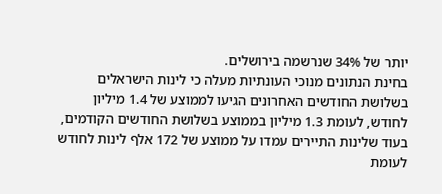יותר של 34% שנרשמה בירושלים.
בחינת הנתונים מנוכי העונתיות מעלה כי לינות הישראלים בשלושת החודשים האחרונים הגיעו לממוצע של 1.4 מיליון לחודש, לעומת 1.3 מיליון בממוצע בשלושת החודשים הקודמים, בעוד שלינות התיירים עמדו על ממוצע של 172 אלף לינות לחודש לעומת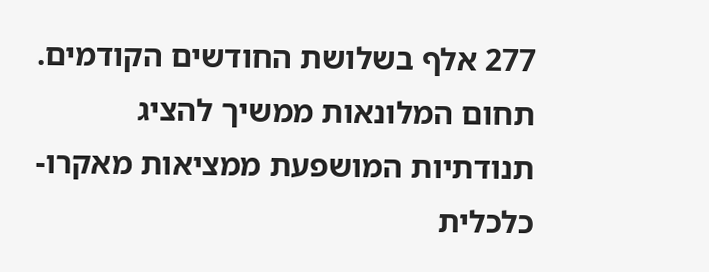277 אלף בשלושת החודשים הקודמים. תחום המלונאות ממשיך להציג תנודתיות המושפעת ממציאות מאקרו-כלכלית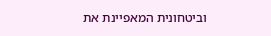וביטחונית המאפיינת את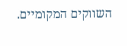השווקים המקומיים.